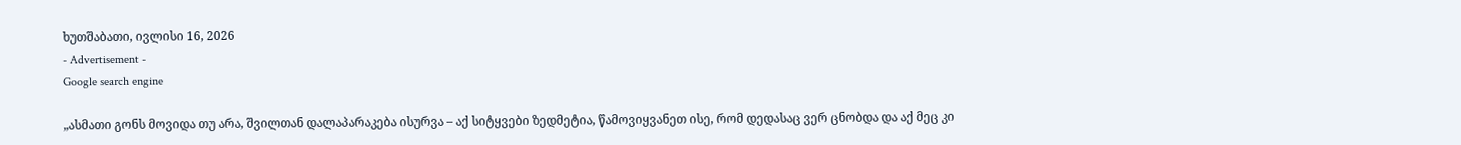ხუთშაბათი, ივლისი 16, 2026
- Advertisement -
Google search engine

„ასმათი გონს მოვიდა თუ არა, შვილთან დალაპარაკება ისურვა – აქ სიტყვები ზედმეტია, წამოვიყვანეთ ისე, რომ დედასაც ვერ ცნობდა და აქ მეც კი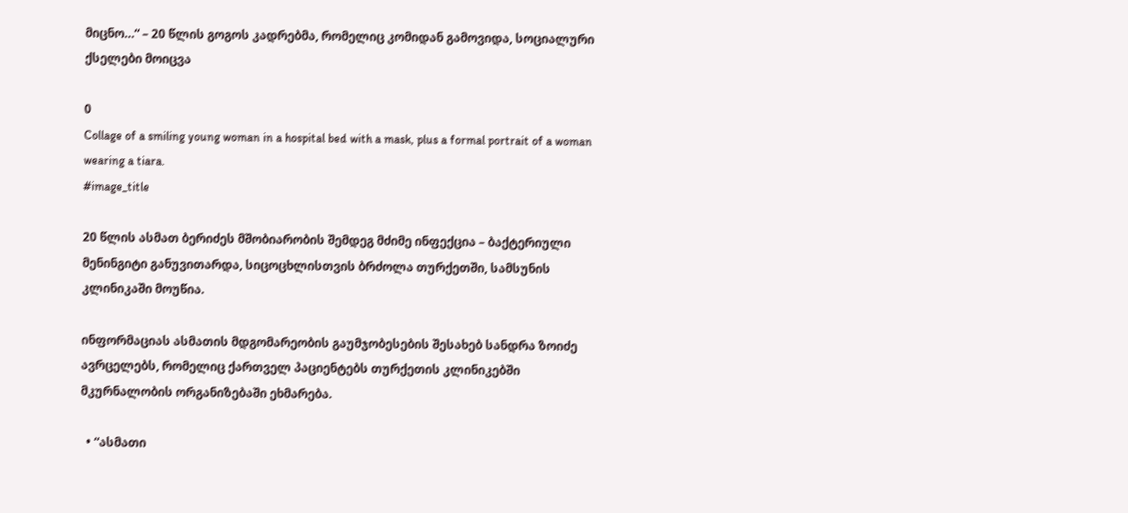მიცნო…“ – 20 წლის გოგოს კადრებმა, რომელიც კომიდან გამოვიდა, სოციალური ქსელები მოიცვა

0
Collage of a smiling young woman in a hospital bed with a mask, plus a formal portrait of a woman wearing a tiara.
#image_title

20 წლის ასმათ ბერიძეს მშობიარობის შემდეგ მძიმე ინფექცია – ბაქტერიული მენინგიტი განუვითარდა, სიცოცხლისთვის ბრძოლა თურქეთში, სამსუნის კლინიკაში მოუწია.

ინფორმაციას ასმათის მდგომარეობის გაუმჯობესების შესახებ სანდრა ზოიძე ავრცელებს, რომელიც ქართველ პაციენტებს თურქეთის კლინიკებში მკურნალობის ორგანიზებაში ეხმარება.

  • “ასმათი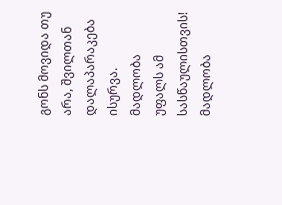გონს მოვიდა თუ არა, შვილთან დალაპარაკება ისურვა. მადლობა უფალს ამ სასწაულისთვის! მადლობა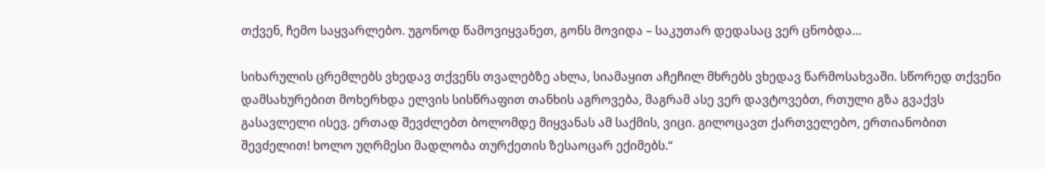თქვენ, ჩემო საყვარლებო. უგონოდ წამოვიყვანეთ, გონს მოვიდა – საკუთარ დედასაც ვერ ცნობდა…

სიხარულის ცრემლებს ვხედავ თქვენს თვალებზე ახლა, სიამაყით აჩეჩილ მხრებს ვხედავ წარმოსახვაში. სწორედ თქვენი დამსახურებით მოხერხდა ელვის სისწრაფით თანხის აგროვება, მაგრამ ასე ვერ დავტოვებთ, რთული გზა გვაქვს გასავლელი ისევ. ერთად შევძლებთ ბოლომდე მიყვანას ამ საქმის, ვიცი. გილოცავთ ქართველებო, ერთიანობით შევძელით! ხოლო უღრმესი მადლობა თურქეთის ზესაოცარ ექიმებს.“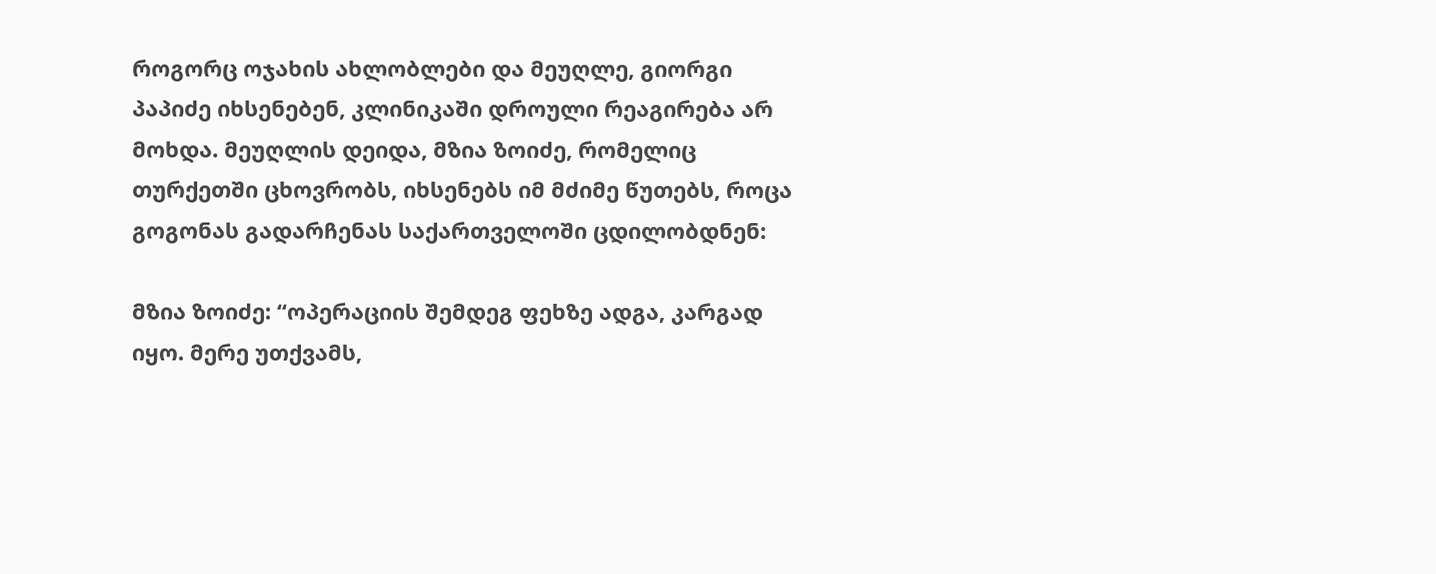როგორც ოჯახის ახლობლები და მეუღლე, გიორგი პაპიძე იხსენებენ, კლინიკაში დროული რეაგირება არ მოხდა. მეუღლის დეიდა, მზია ზოიძე, რომელიც თურქეთში ცხოვრობს, იხსენებს იმ მძიმე წუთებს, როცა გოგონას გადარჩენას საქართველოში ცდილობდნენ:

მზია ზოიძე: “ოპერაციის შემდეგ ფეხზე ადგა, კარგად იყო. მერე უთქვამს,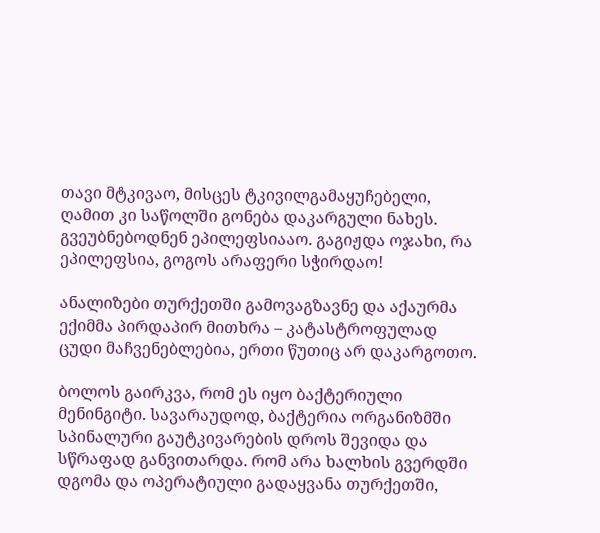თავი მტკივაო, მისცეს ტკივილგამაყუჩებელი, ღამით კი საწოლში გონება დაკარგული ნახეს. გვეუბნებოდნენ ეპილეფსიააო. გაგიჟდა ოჯახი, რა ეპილეფსია, გოგოს არაფერი სჭირდაო!

ანალიზები თურქეთში გამოვაგზავნე და აქაურმა ექიმმა პირდაპირ მითხრა – კატასტროფულად ცუდი მაჩვენებლებია, ერთი წუთიც არ დაკარგოთო.

ბოლოს გაირკვა, რომ ეს იყო ბაქტერიული მენინგიტი. სავარაუდოდ, ბაქტერია ორგანიზმში სპინალური გაუტკივარების დროს შევიდა და სწრაფად განვითარდა. რომ არა ხალხის გვერდში დგომა და ოპერატიული გადაყვანა თურქეთში,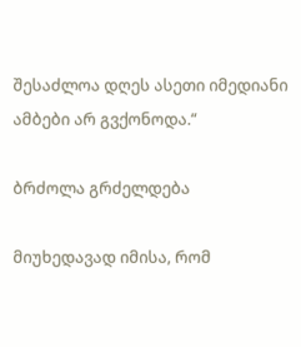შესაძლოა დღეს ასეთი იმედიანი ამბები არ გვქონოდა.“

ბრძოლა გრძელდება

მიუხედავად იმისა, რომ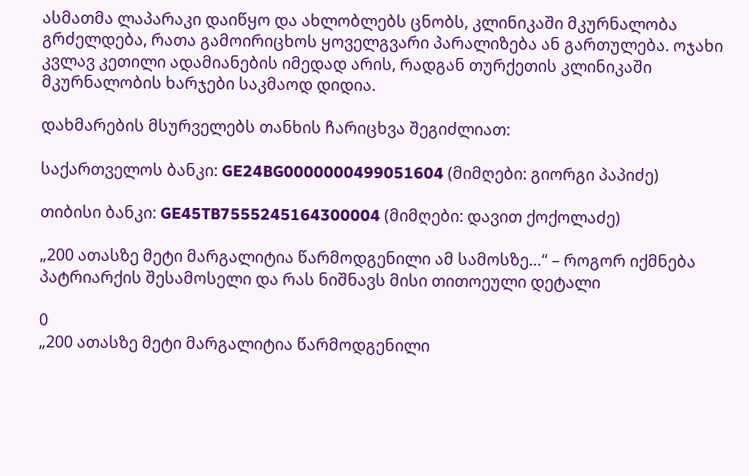ასმათმა ლაპარაკი დაიწყო და ახლობლებს ცნობს, კლინიკაში მკურნალობა გრძელდება, რათა გამოირიცხოს ყოველგვარი პარალიზება ან გართულება. ოჯახი კვლავ კეთილი ადამიანების იმედად არის, რადგან თურქეთის კლინიკაში მკურნალობის ხარჯები საკმაოდ დიდია.

დახმარების მსურველებს თანხის ჩარიცხვა შეგიძლიათ:

საქართველოს ბანკი: GE24BG0000000499051604 (მიმღები: გიორგი პაპიძე)

თიბისი ბანკი: GE45TB7555245164300004 (მიმღები: დავით ქოქოლაძე)

„200 ათასზე მეტი მარგალიტია წარმოდგენილი ამ სამოსზე…“ – როგორ იქმნება პატრიარქის შესამოსელი და რას ნიშნავს მისი თითოეული დეტალი

0
„200 ათასზე მეტი მარგალიტია წარმოდგენილი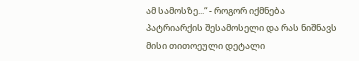ამ სამოსზე...“ - როგორ იქმნება პატრიარქის შესამოსელი და რას ნიშნავს მისი თითოეული დეტალი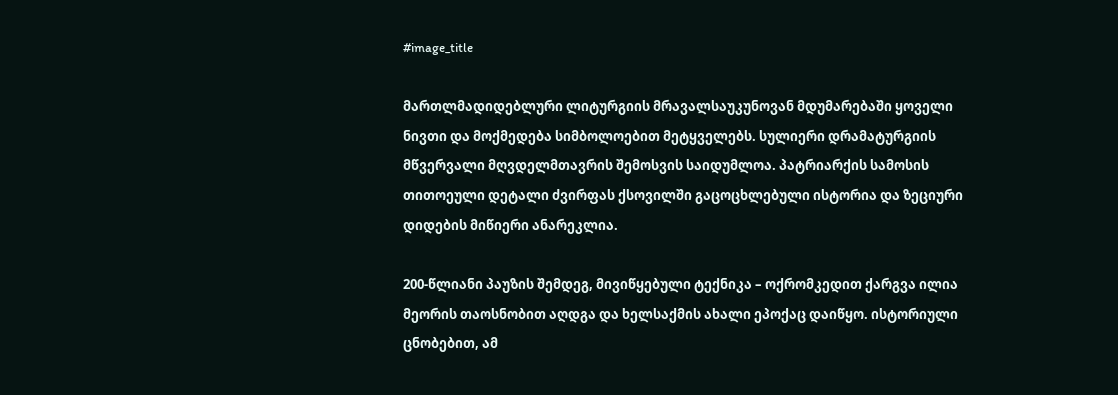#image_title

მართლმადიდებლური ლიტურგიის მრავალსაუკუნოვან მდუმარებაში ყოველი ნივთი და მოქმედება სიმბოლოებით მეტყველებს. სულიერი დრამატურგიის მწვერვალი მღვდელმთავრის შემოსვის საიდუმლოა. პატრიარქის სამოსის თითოეული დეტალი ძვირფას ქსოვილში გაცოცხლებული ისტორია და ზეციური დიდების მიწიერი ანარეკლია.

200-წლიანი პაუზის შემდეგ, მივიწყებული ტექნიკა – ოქრომკედით ქარგვა ილია მეორის თაოსნობით აღდგა და ხელსაქმის ახალი ეპოქაც დაიწყო. ისტორიული ცნობებით, ამ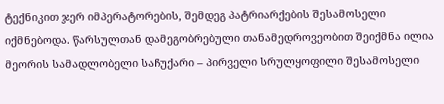ტექნიკით ჯერ იმპერატორების, შემდეგ პატრიარქების შესამოსელი იქმნებოდა. წარსულთან დამეგობრებული თანამედროვეობით შეიქმნა ილია მეორის სამადლობელი საჩუქარი – პირველი სრულყოფილი შესამოსელი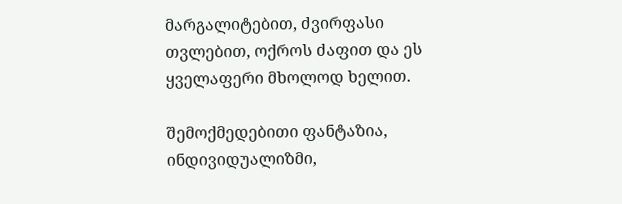მარგალიტებით, ძვირფასი თვლებით, ოქროს ძაფით და ეს ყველაფერი მხოლოდ ხელით.

შემოქმედებითი ფანტაზია, ინდივიდუალიზმი,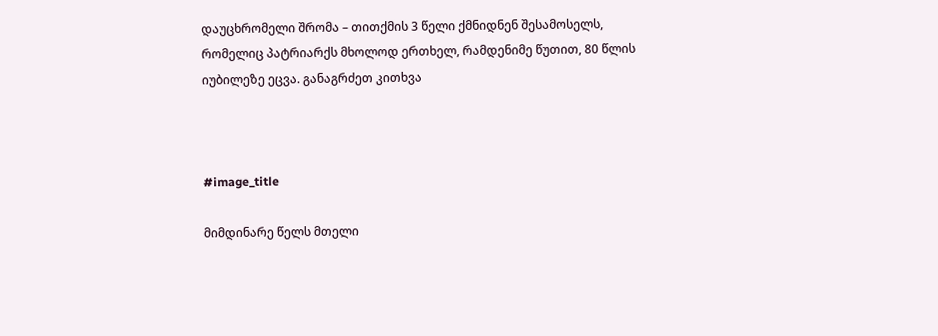დაუცხრომელი შრომა – თითქმის 3 წელი ქმნიდნენ შესამოსელს, რომელიც პატრიარქს მხოლოდ ერთხელ, რამდენიმე წუთით, 80 წლის იუბილეზე ეცვა. განაგრძეთ კითხვა



#image_title

მიმდინარე წელს მთელი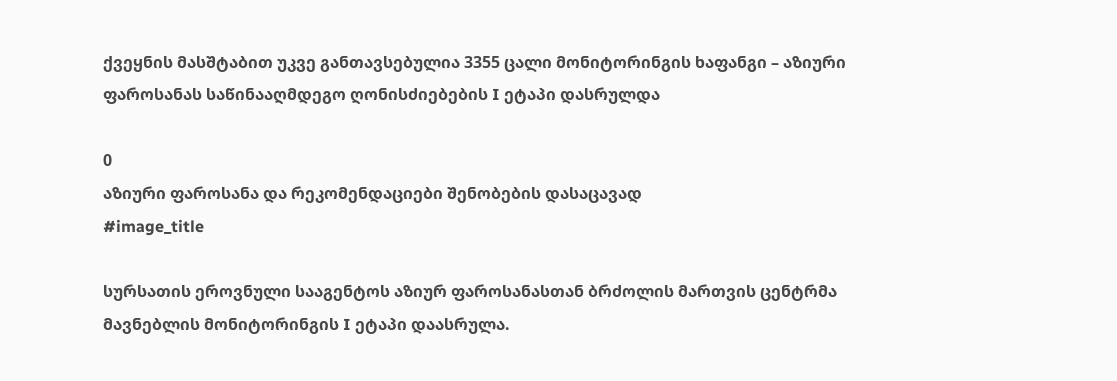ქვეყნის მასშტაბით უკვე განთავსებულია 3355 ცალი მონიტორინგის ხაფანგი – აზიური ფაროსანას საწინააღმდეგო ღონისძიებების I ეტაპი დასრულდა

0
აზიური ფაროსანა და რეკომენდაციები შენობების დასაცავად
#image_title

სურსათის ეროვნული სააგენტოს აზიურ ფაროსანასთან ბრძოლის მართვის ცენტრმა მავნებლის მონიტორინგის I ეტაპი დაასრულა.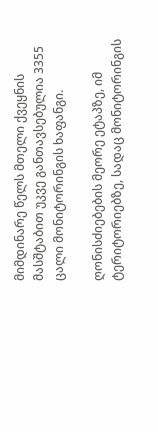მიმდინარე წელს მთელი ქვეყნის მასშტაბით უკვე განთავსებულია 3355 ცალი მონიტორინგის ხაფანგი.

ღონისძიებების მეორე ეტაპზე, იმ ტერიტორიებზე, სადაც მონიტორინგის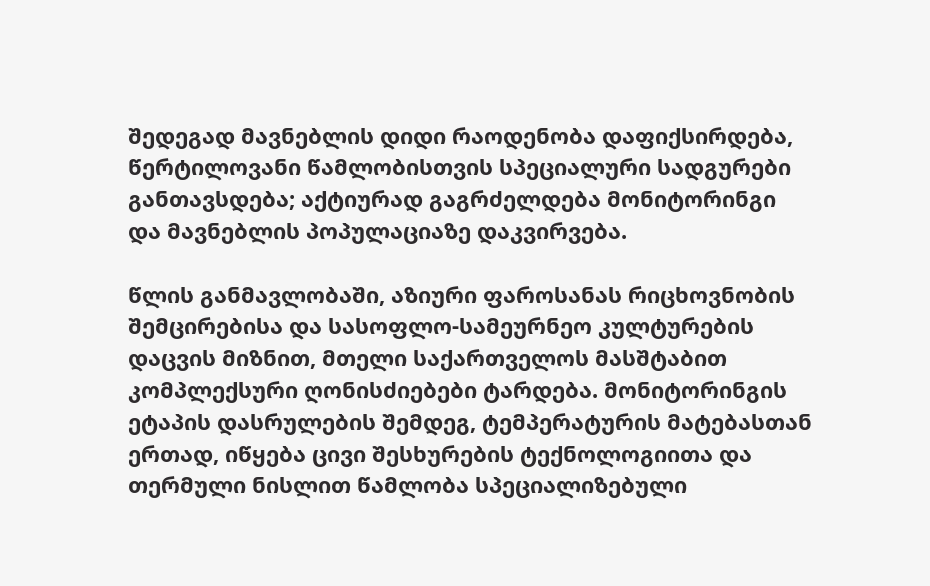შედეგად მავნებლის დიდი რაოდენობა დაფიქსირდება, წერტილოვანი წამლობისთვის სპეციალური სადგურები განთავსდება; აქტიურად გაგრძელდება მონიტორინგი და მავნებლის პოპულაციაზე დაკვირვება.

წლის განმავლობაში, აზიური ფაროსანას რიცხოვნობის შემცირებისა და სასოფლო-სამეურნეო კულტურების დაცვის მიზნით, მთელი საქართველოს მასშტაბით კომპლექსური ღონისძიებები ტარდება. მონიტორინგის ეტაპის დასრულების შემდეგ, ტემპერატურის მატებასთან ერთად, იწყება ცივი შესხურების ტექნოლოგიითა და თერმული ნისლით წამლობა სპეციალიზებული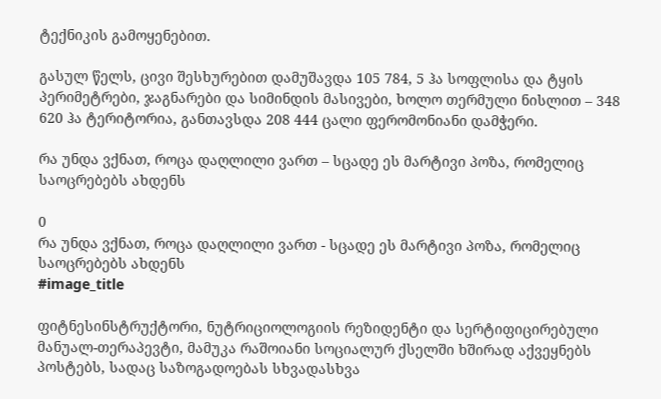ტექნიკის გამოყენებით.

გასულ წელს, ცივი შესხურებით დამუშავდა 105 784, 5 ჰა სოფლისა და ტყის პერიმეტრები, ჯაგნარები და სიმინდის მასივები, ხოლო თერმული ნისლით – 348 620 ჰა ტერიტორია, განთავსდა 208 444 ცალი ფერომონიანი დამჭერი.

რა უნდა ვქნათ, როცა დაღლილი ვართ – სცადე ეს მარტივი პოზა, რომელიც საოცრებებს ახდენს

0
რა უნდა ვქნათ, როცა დაღლილი ვართ - სცადე ეს მარტივი პოზა, რომელიც საოცრებებს ახდენს
#image_title

ფიტნესინსტრუქტორი, ნუტრიციოლოგიის რეზიდენტი და სერტიფიცირებული მანუალ-თერაპევტი, მამუკა რაშოიანი სოციალურ ქსელში ხშირად აქვეყნებს პოსტებს, სადაც საზოგადოებას სხვადასხვა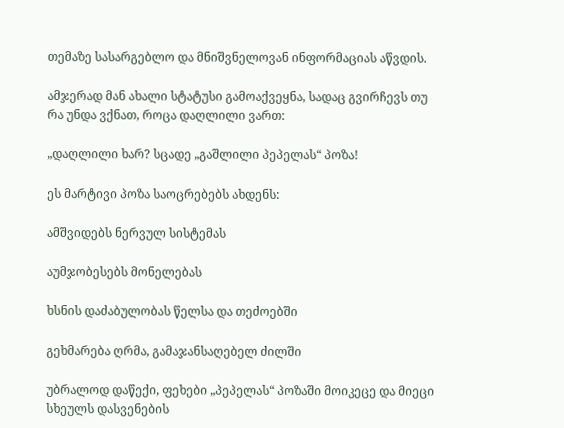თემაზე სასარგებლო და მნიშვნელოვან ინფორმაციას აწვდის.

ამჯერად მან ახალი სტატუსი გამოაქვეყნა, სადაც გვირჩევს თუ რა უნდა ვქნათ, როცა დაღლილი ვართ:

„დაღლილი ხარ? სცადე „გაშლილი პეპელას“ პოზა!

ეს მარტივი პოზა საოცრებებს ახდენს:

ამშვიდებს ნერვულ სისტემას

აუმჯობესებს მონელებას

ხსნის დაძაბულობას წელსა და თეძოებში

გეხმარება ღრმა, გამაჯანსაღებელ ძილში

უბრალოდ დაწექი, ფეხები „პეპელას“ პოზაში მოიკეცე და მიეცი სხეულს დასვენების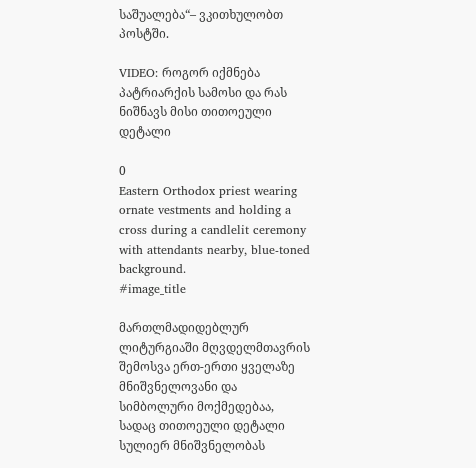საშუალება“– ვკითხულობთ პოსტში.

VIDEO: როგორ იქმნება პატრიარქის სამოსი და რას ნიშნავს მისი თითოეული დეტალი

0
Eastern Orthodox priest wearing ornate vestments and holding a cross during a candlelit ceremony with attendants nearby, blue-toned background.
#image_title

მართლმადიდებლურ ლიტურგიაში მღვდელმთავრის შემოსვა ერთ-ერთი ყველაზე მნიშვნელოვანი და სიმბოლური მოქმედებაა, სადაც თითოეული დეტალი სულიერ მნიშვნელობას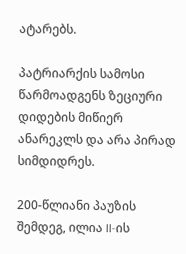ატარებს.

პატრიარქის სამოსი წარმოადგენს ზეციური დიდების მიწიერ ანარეკლს და არა პირად სიმდიდრეს.

200-წლიანი პაუზის შემდეგ, ილია II-ის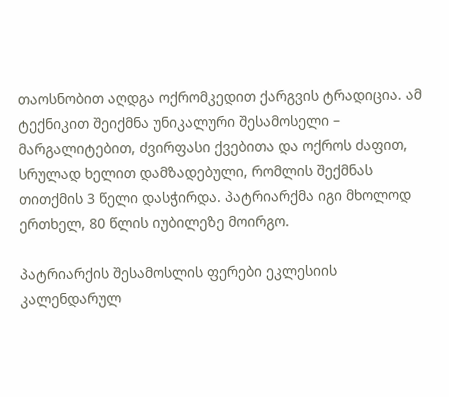თაოსნობით აღდგა ოქრომკედით ქარგვის ტრადიცია. ამ ტექნიკით შეიქმნა უნიკალური შესამოსელი – მარგალიტებით, ძვირფასი ქვებითა და ოქროს ძაფით, სრულად ხელით დამზადებული, რომლის შექმნას თითქმის 3 წელი დასჭირდა. პატრიარქმა იგი მხოლოდ ერთხელ, 80 წლის იუბილეზე მოირგო.

პატრიარქის შესამოსლის ფერები ეკლესიის კალენდარულ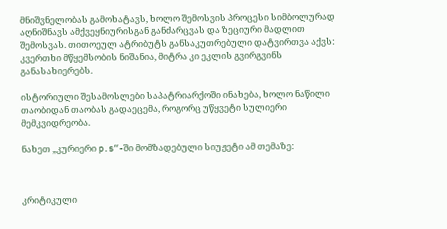მნიშვნელობას გამოხატავს, ხოლო შემოსვის პროცესი სიმბოლურად აღნიშნავს ამქვეყნიურისგან განძარცვას და ზეციური მადლით შემოსვას. თითოეულ ატრიბუტს განსაკუთრებული დატვირთვა აქვს: კვერთხი მწყემსობის ნიშანია, მიტრა კი ეკლის გვირგვინს განასახიერებს.

ისტორიული შესამოსლები საპატრიარქოში ინახება, ხოლო ნაწილი თაობიდან თაობას გადაეცემა, როგორც უწყვეტი სულიერი მემკვიდრეობა.

ნახეთ „კურიერი p.s“-ში მომზადებული სიუჟეტი ამ თემაზე:



კრიტიკული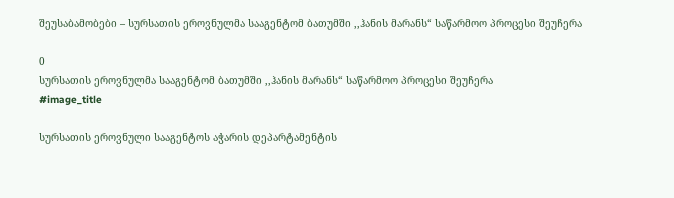შეუსაბამობები – სურსათის ეროვნულმა სააგენტომ ბათუმში ,,ჰანის მარანს“ საწარმოო პროცესი შეუჩერა

0
სურსათის ეროვნულმა სააგენტომ ბათუმში ,,ჰანის მარანს“ საწარმოო პროცესი შეუჩერა
#image_title

სურსათის ეროვნული სააგენტოს აჭარის დეპარტამენტის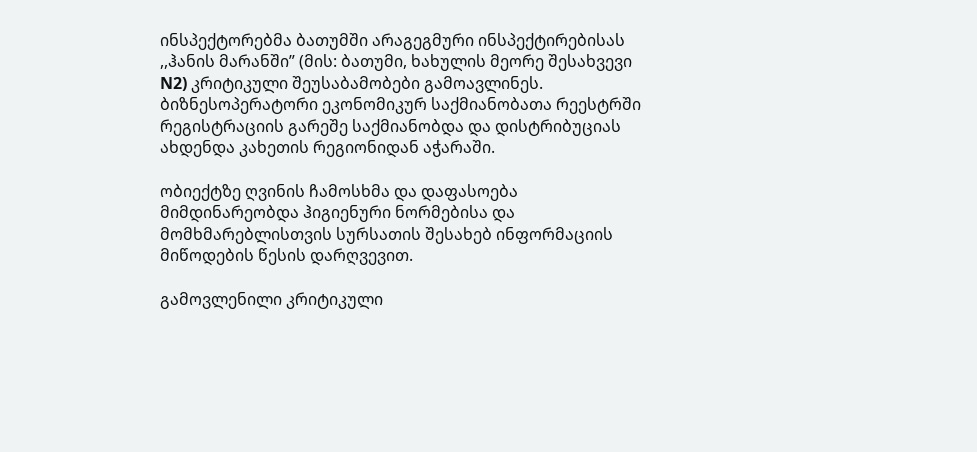ინსპექტორებმა ბათუმში არაგეგმური ინსპექტირებისას ,,ჰანის მარანში” (მის: ბათუმი, ხახულის მეორე შესახვევი N2) კრიტიკული შეუსაბამობები გამოავლინეს. ბიზნესოპერატორი ეკონომიკურ საქმიანობათა რეესტრში რეგისტრაციის გარეშე საქმიანობდა და დისტრიბუციას  ახდენდა კახეთის რეგიონიდან აჭარაში.

ობიექტზე ღვინის ჩამოსხმა და დაფასოება მიმდინარეობდა ჰიგიენური ნორმებისა და მომხმარებლისთვის სურსათის შესახებ ინფორმაციის მიწოდების წესის დარღვევით.

გამოვლენილი კრიტიკული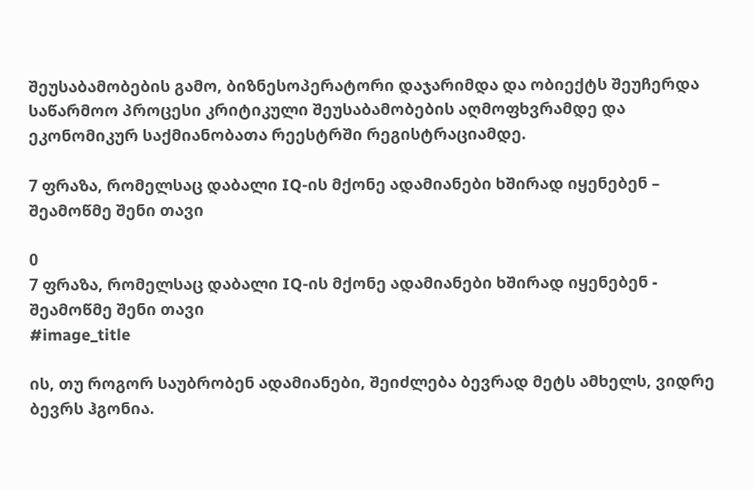შეუსაბამობების გამო, ბიზნესოპერატორი დაჯარიმდა და ობიექტს შეუჩერდა საწარმოო პროცესი კრიტიკული შეუსაბამობების აღმოფხვრამდე და ეკონომიკურ საქმიანობათა რეესტრში რეგისტრაციამდე.

7 ფრაზა, რომელსაც დაბალი IQ-ის მქონე ადამიანები ხშირად იყენებენ – შეამოწმე შენი თავი

0
7 ფრაზა, რომელსაც დაბალი IQ-ის მქონე ადამიანები ხშირად იყენებენ - შეამოწმე შენი თავი
#image_title

ის, თუ როგორ საუბრობენ ადამიანები, შეიძლება ბევრად მეტს ამხელს, ვიდრე ბევრს ჰგონია.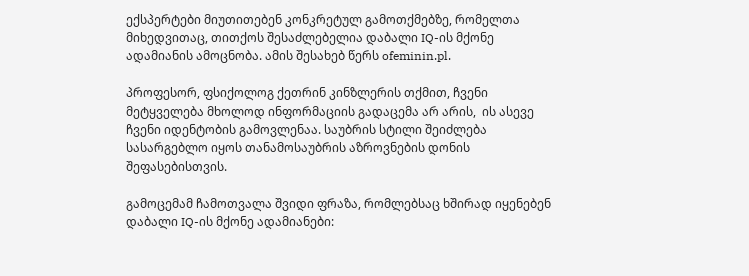ექსპერტები მიუთითებენ კონკრეტულ გამოთქმებზე, რომელთა მიხედვითაც, თითქოს შესაძლებელია დაბალი IQ-ის მქონე ადამიანის ამოცნობა. ამის შესახებ წერს ofeminin.pl.

პროფესორ, ფსიქოლოგ ქეთრინ კინზლერის თქმით, ჩვენი მეტყველება მხოლოდ ინფორმაციის გადაცემა არ არის,  ის ასევე ჩვენი იდენტობის გამოვლენაა. საუბრის სტილი შეიძლება სასარგებლო იყოს თანამოსაუბრის აზროვნების დონის შეფასებისთვის.

გამოცემამ ჩამოთვალა შვიდი ფრაზა, რომლებსაც ხშირად იყენებენ დაბალი IQ-ის მქონე ადამიანები: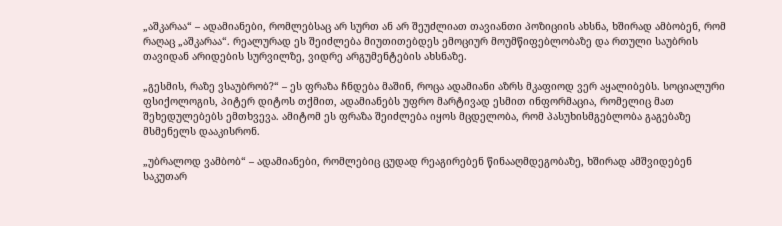„აშკარაა“ – ადამიანები, რომლებსაც არ სურთ ან არ შეუძლიათ თავიანთი პოზიციის ახსნა, ხშირად ამბობენ, რომ რაღაც „აშკარაა“. რეალურად ეს შეიძლება მიუთითებდეს ემოციურ მოუმწიფებლობაზე და რთული საუბრის თავიდან არიდების სურვილზე, ვიდრე არგუმენტების ახსნაზე.

„გესმის, რაზე ვსაუბრობ?“ – ეს ფრაზა ჩნდება მაშინ, როცა ადამიანი აზრს მკაფიოდ ვერ აყალიბებს. სოციალური ფსიქოლოგის, პიტერ დიტოს თქმით, ადამიანებს უფრო მარტივად ესმით ინფორმაცია, რომელიც მათ შეხედულებებს ემთხვევა. ამიტომ ეს ფრაზა შეიძლება იყოს მცდელობა, რომ პასუხისმგებლობა გაგებაზე მსმენელს დააკისრონ.

„უბრალოდ ვამბობ“ – ადამიანები, რომლებიც ცუდად რეაგირებენ წინააღმდეგობაზე, ხშირად ამშვიდებენ საკუთარ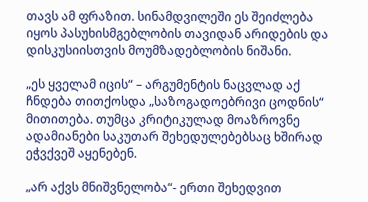თავს ამ ფრაზით. სინამდვილეში ეს შეიძლება იყოს პასუხისმგებლობის თავიდან არიდების და დისკუსიისთვის მოუმზადებლობის ნიშანი.

„ეს ყველამ იცის“ – არგუმენტის ნაცვლად აქ ჩნდება თითქოსდა „საზოგადოებრივი ცოდნის“ მითითება. თუმცა კრიტიკულად მოაზროვნე ადამიანები საკუთარ შეხედულებებსაც ხშირად ეჭვქვეშ აყენებენ.

„არ აქვს მნიშვნელობა“- ერთი შეხედვით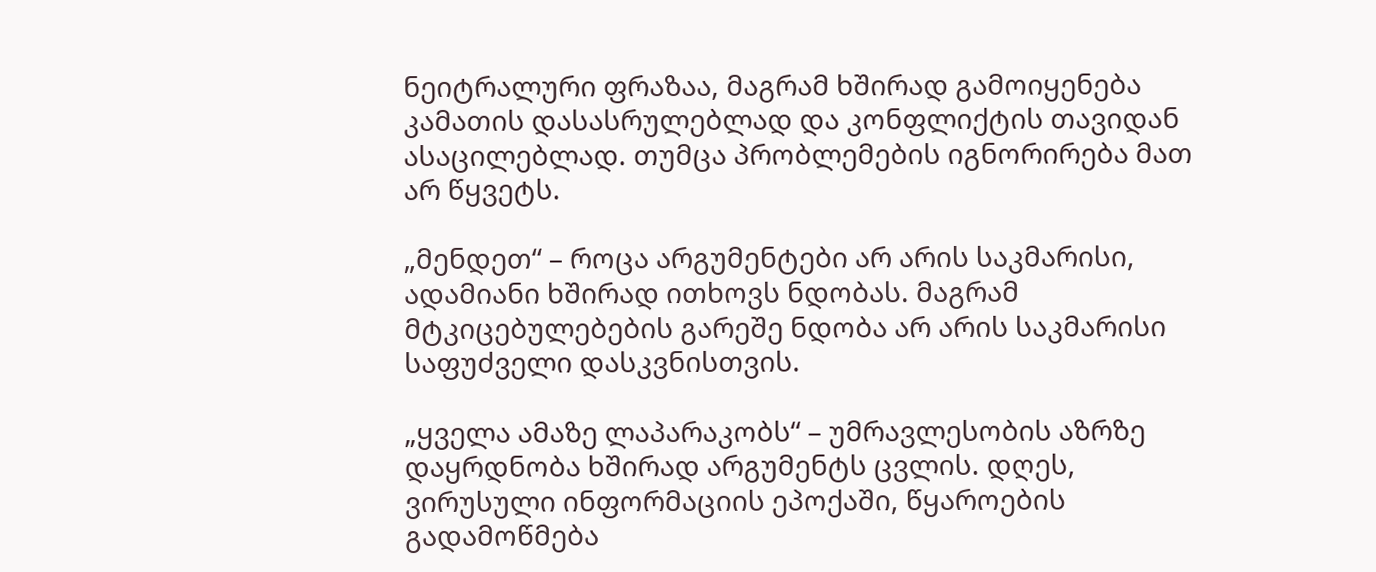ნეიტრალური ფრაზაა, მაგრამ ხშირად გამოიყენება კამათის დასასრულებლად და კონფლიქტის თავიდან ასაცილებლად. თუმცა პრობლემების იგნორირება მათ არ წყვეტს.

„მენდეთ“ – როცა არგუმენტები არ არის საკმარისი, ადამიანი ხშირად ითხოვს ნდობას. მაგრამ მტკიცებულებების გარეშე ნდობა არ არის საკმარისი საფუძველი დასკვნისთვის.

„ყველა ამაზე ლაპარაკობს“ – უმრავლესობის აზრზე დაყრდნობა ხშირად არგუმენტს ცვლის. დღეს, ვირუსული ინფორმაციის ეპოქაში, წყაროების გადამოწმება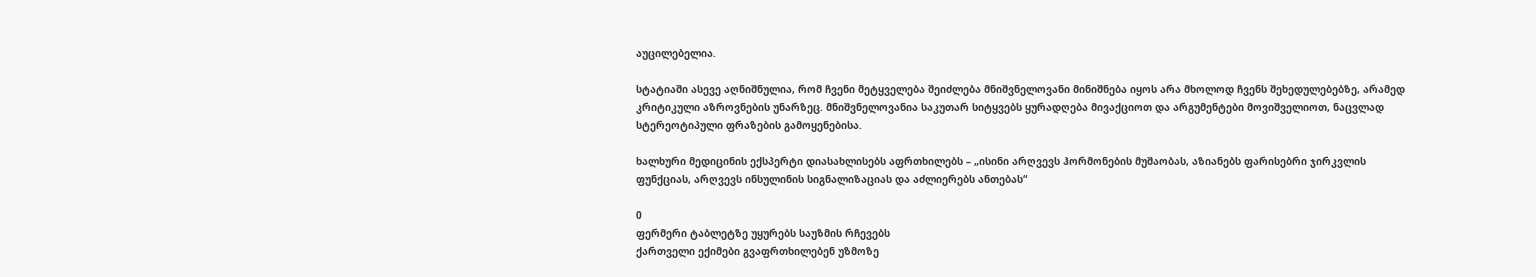აუცილებელია.

სტატიაში ასევე აღნიშნულია, რომ ჩვენი მეტყველება შეიძლება მნიშვნელოვანი მინიშნება იყოს არა მხოლოდ ჩვენს შეხედულებებზე, არამედ კრიტიკული აზროვნების უნარზეც. მნიშვნელოვანია საკუთარ სიტყვებს ყურადღება მივაქციოთ და არგუმენტები მოვიშველიოთ, ნაცვლად სტერეოტიპული ფრაზების გამოყენებისა.

ხალხური მედიცინის ექსპერტი დიასახლისებს აფრთხილებს – „ისინი არღვევს ჰორმონების მუშაობას, აზიანებს ფარისებრი ჯირკვლის ფუნქციას, არღვევს ინსულინის სიგნალიზაციას და აძლიერებს ანთებას“

0
ფერმერი ტაბლეტზე უყურებს საუზმის რჩევებს
ქართველი ექიმები გვაფრთხილებენ უზმოზე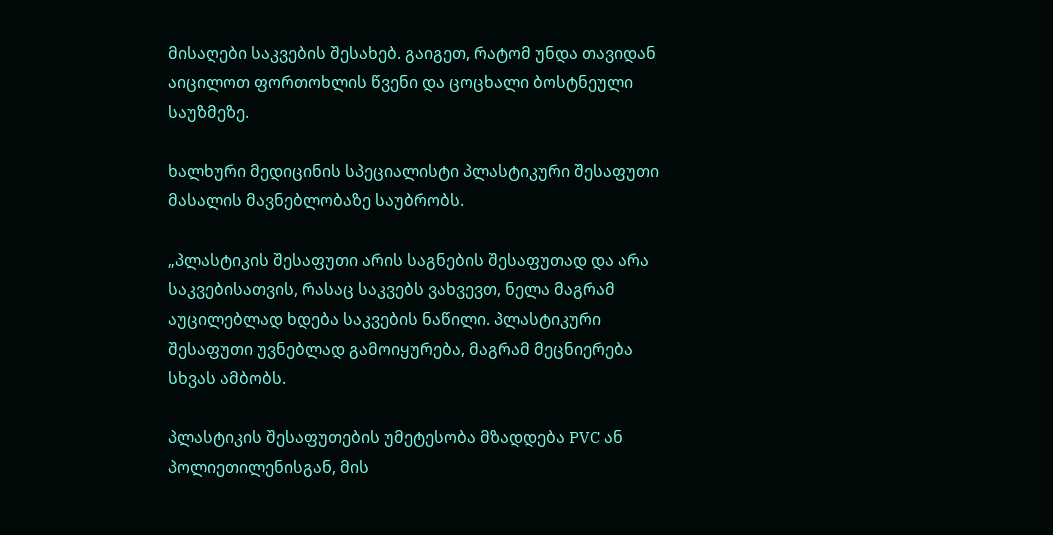მისაღები საკვების შესახებ. გაიგეთ, რატომ უნდა თავიდან აიცილოთ ფორთოხლის წვენი და ცოცხალი ბოსტნეული საუზმეზე.

ხალხური მედიცინის სპეციალისტი პლასტიკური შესაფუთი მასალის მავნებლობაზე საუბრობს.

„პლასტიკის შესაფუთი არის საგნების შესაფუთად და არა საკვებისათვის, რასაც საკვებს ვახვევთ, ნელა მაგრამ აუცილებლად ხდება საკვების ნაწილი. პლასტიკური შესაფუთი უვნებლად გამოიყურება, მაგრამ მეცნიერება სხვას ამბობს.

პლასტიკის შესაფუთების უმეტესობა მზადდება PVC ან პოლიეთილენისგან, მის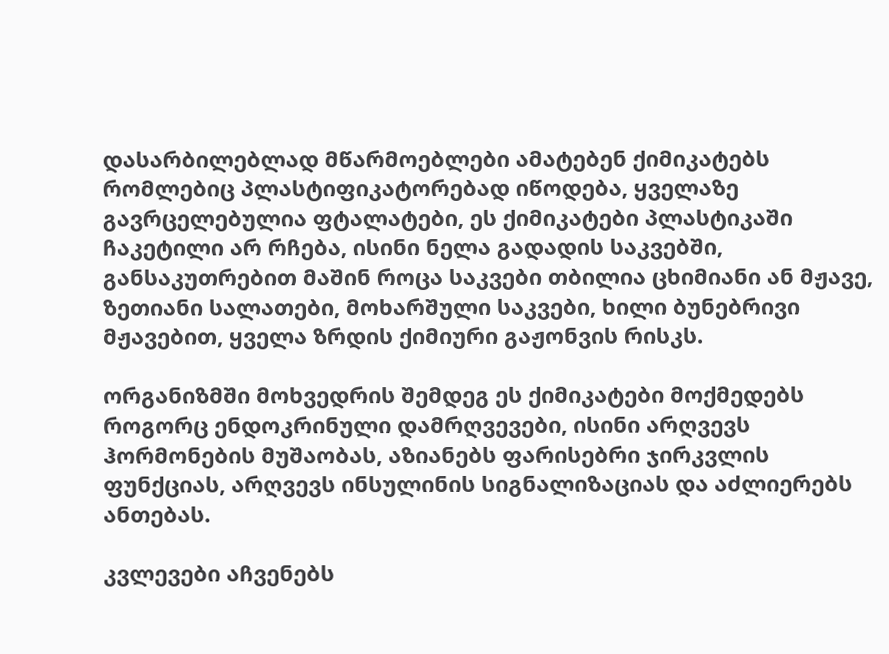დასარბილებლად მწარმოებლები ამატებენ ქიმიკატებს რომლებიც პლასტიფიკატორებად იწოდება, ყველაზე გავრცელებულია ფტალატები, ეს ქიმიკატები პლასტიკაში ჩაკეტილი არ რჩება, ისინი ნელა გადადის საკვებში, განსაკუთრებით მაშინ როცა საკვები თბილია ცხიმიანი ან მჟავე, ზეთიანი სალათები, მოხარშული საკვები, ხილი ბუნებრივი მჟავებით, ყველა ზრდის ქიმიური გაჟონვის რისკს.

ორგანიზმში მოხვედრის შემდეგ ეს ქიმიკატები მოქმედებს როგორც ენდოკრინული დამრღვევები, ისინი არღვევს ჰორმონების მუშაობას, აზიანებს ფარისებრი ჯირკვლის ფუნქციას, არღვევს ინსულინის სიგნალიზაციას და აძლიერებს ანთებას.

კვლევები აჩვენებს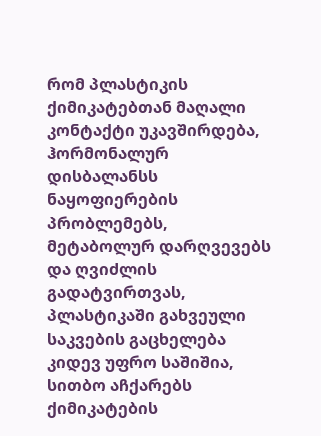რომ პლასტიკის ქიმიკატებთან მაღალი კონტაქტი უკავშირდება, ჰორმონალურ დისბალანსს
ნაყოფიერების პრობლემებს, მეტაბოლურ დარღვევებს და ღვიძლის გადატვირთვას, პლასტიკაში გახვეული საკვების გაცხელება კიდევ უფრო საშიშია, სითბო აჩქარებს ქიმიკატების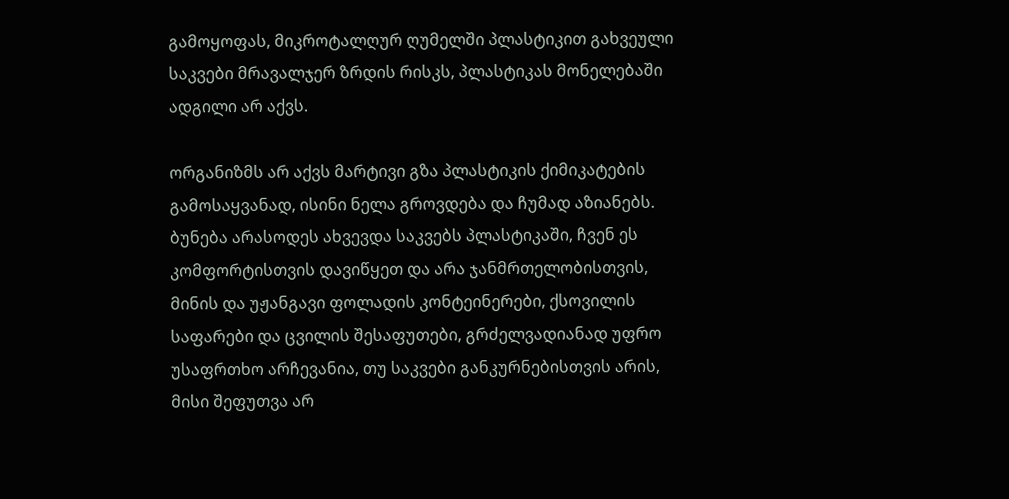გამოყოფას, მიკროტალღურ ღუმელში პლასტიკით გახვეული საკვები მრავალჯერ ზრდის რისკს, პლასტიკას მონელებაში ადგილი არ აქვს.

ორგანიზმს არ აქვს მარტივი გზა პლასტიკის ქიმიკატების გამოსაყვანად, ისინი ნელა გროვდება და ჩუმად აზიანებს. ბუნება არასოდეს ახვევდა საკვებს პლასტიკაში, ჩვენ ეს კომფორტისთვის დავიწყეთ და არა ჯანმრთელობისთვის, მინის და უჟანგავი ფოლადის კონტეინერები, ქსოვილის საფარები და ცვილის შესაფუთები, გრძელვადიანად უფრო უსაფრთხო არჩევანია, თუ საკვები განკურნებისთვის არის, მისი შეფუთვა არ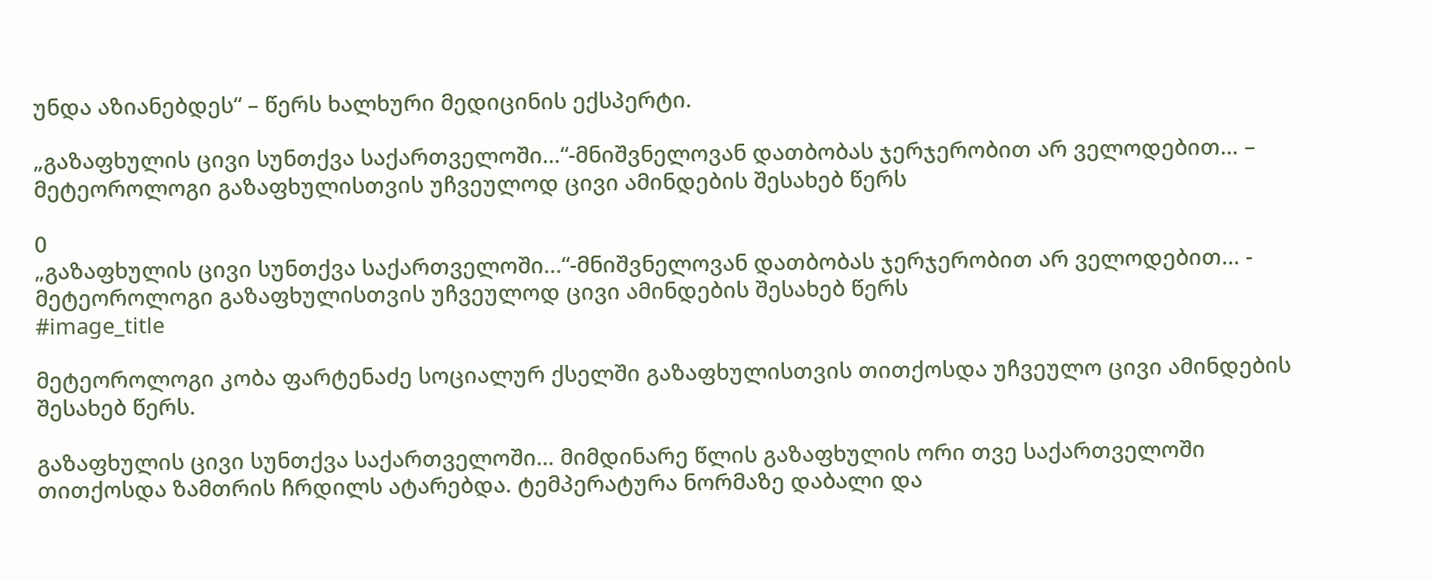უნდა აზიანებდეს“ – წერს ხალხური მედიცინის ექსპერტი.

„გაზაფხულის ცივი სუნთქვა საქართველოში…“-მნიშვნელოვან დათბობას ჯერჯერობით არ ველოდებით… – მეტეოროლოგი გაზაფხულისთვის უჩვეულოდ ცივი ამინდების შესახებ წერს

0
„გაზაფხულის ცივი სუნთქვა საქართველოში...“-მნიშვნელოვან დათბობას ჯერჯერობით არ ველოდებით... - მეტეოროლოგი გაზაფხულისთვის უჩვეულოდ ცივი ამინდების შესახებ წერს
#image_title

მეტეოროლოგი კობა ფარტენაძე სოციალურ ქსელში გაზაფხულისთვის თითქოსდა უჩვეულო ცივი ამინდების შესახებ წერს.

გაზაფხულის ცივი სუნთქვა საქართველოში… მიმდინარე წლის გაზაფხულის ორი თვე საქართველოში თითქოსდა ზამთრის ჩრდილს ატარებდა. ტემპერატურა ნორმაზე დაბალი და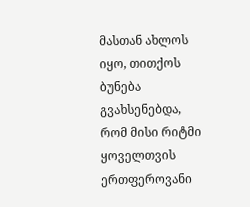მასთან ახლოს იყო, თითქოს ბუნება გვახსენებდა, რომ მისი რიტმი ყოველთვის ერთფეროვანი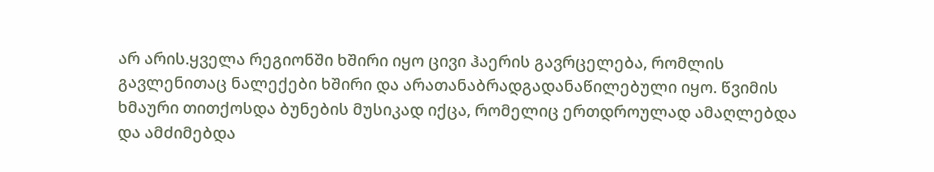არ არის.ყველა რეგიონში ხშირი იყო ცივი ჰაერის გავრცელება, რომლის გავლენითაც ნალექები ხშირი და არათანაბრადგადანაწილებული იყო. წვიმის ხმაური თითქოსდა ბუნების მუსიკად იქცა, რომელიც ერთდროულად ამაღლებდა და ამძიმებდა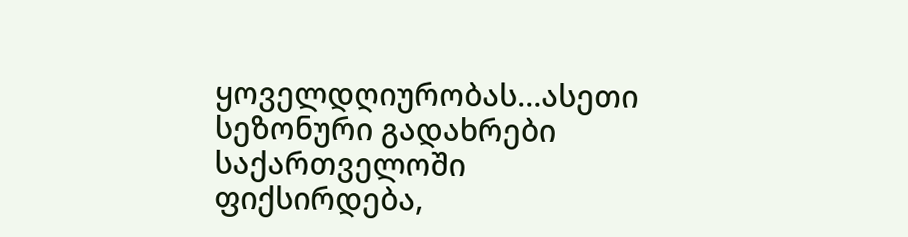ყოველდღიურობას…ასეთი სეზონური გადახრები საქართველოში ფიქსირდება,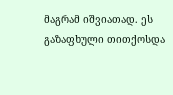მაგრამ იშვიათად. ეს გაზაფხული თითქოსდა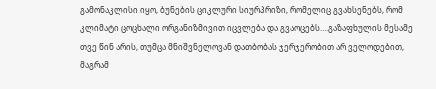გამონაკლისი იყო, ბუნების ციკლური სიურპრიზი, რომელიც გვახსენებს, რომ კლიმატი ცოცხალი ორგანიზმივით იცვლება და გვაოცებს….გაზაფხულის მესამე თვე წინ არის, თუმცა მნიშვნელოვან დათბობას ჯერჯერობით არ ველოდებით, მაგრამ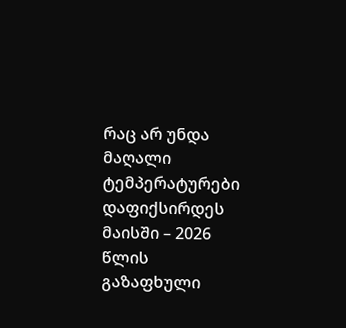რაც არ უნდა მაღალი ტემპერატურები დაფიქსირდეს მაისში – 2026 წლის გაზაფხული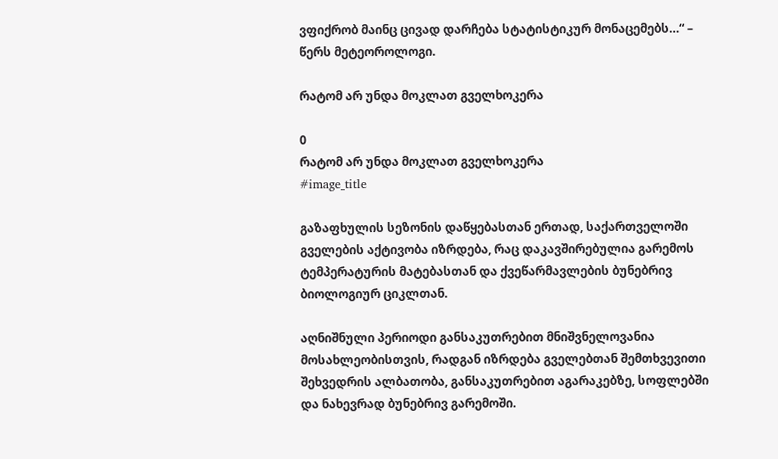ვფიქრობ მაინც ცივად დარჩება სტატისტიკურ მონაცემებს…“ – წერს მეტეოროლოგი.

რატომ არ უნდა მოკლათ გველხოკერა

0
რატომ არ უნდა მოკლათ გველხოკერა
#image_title

გაზაფხულის სეზონის დაწყებასთან ერთად, საქართველოში გველების აქტივობა იზრდება, რაც დაკავშირებულია გარემოს ტემპერატურის მატებასთან და ქვეწარმავლების ბუნებრივ ბიოლოგიურ ციკლთან.

აღნიშნული პერიოდი განსაკუთრებით მნიშვნელოვანია მოსახლეობისთვის, რადგან იზრდება გველებთან შემთხვევითი შეხვედრის ალბათობა, განსაკუთრებით აგარაკებზე, სოფლებში და ნახევრად ბუნებრივ გარემოში.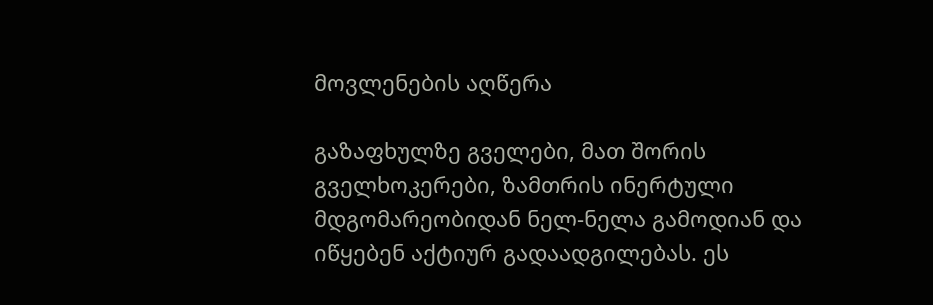მოვლენების აღწერა

გაზაფხულზე გველები, მათ შორის გველხოკერები, ზამთრის ინერტული მდგომარეობიდან ნელ-ნელა გამოდიან და იწყებენ აქტიურ გადაადგილებას. ეს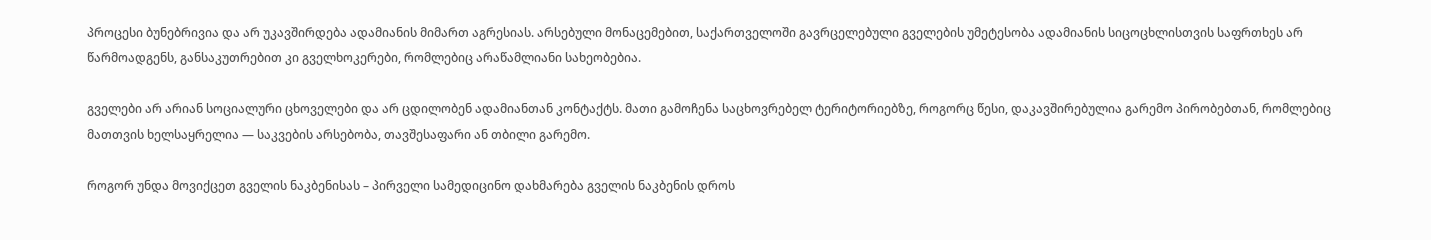პროცესი ბუნებრივია და არ უკავშირდება ადამიანის მიმართ აგრესიას. არსებული მონაცემებით, საქართველოში გავრცელებული გველების უმეტესობა ადამიანის სიცოცხლისთვის საფრთხეს არ წარმოადგენს, განსაკუთრებით კი გველხოკერები, რომლებიც არაწამლიანი სახეობებია.

გველები არ არიან სოციალური ცხოველები და არ ცდილობენ ადამიანთან კონტაქტს. მათი გამოჩენა საცხოვრებელ ტერიტორიებზე, როგორც წესი, დაკავშირებულია გარემო პირობებთან, რომლებიც მათთვის ხელსაყრელია — საკვების არსებობა, თავშესაფარი ან თბილი გარემო.

როგორ უნდა მოვიქცეთ გველის ნაკბენისას – პირველი სამედიცინო დახმარება გველის ნაკბენის დროს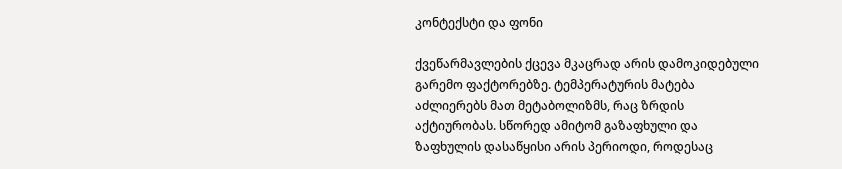კონტექსტი და ფონი

ქვეწარმავლების ქცევა მკაცრად არის დამოკიდებული გარემო ფაქტორებზე. ტემპერატურის მატება აძლიერებს მათ მეტაბოლიზმს, რაც ზრდის აქტიურობას. სწორედ ამიტომ გაზაფხული და ზაფხულის დასაწყისი არის პერიოდი, როდესაც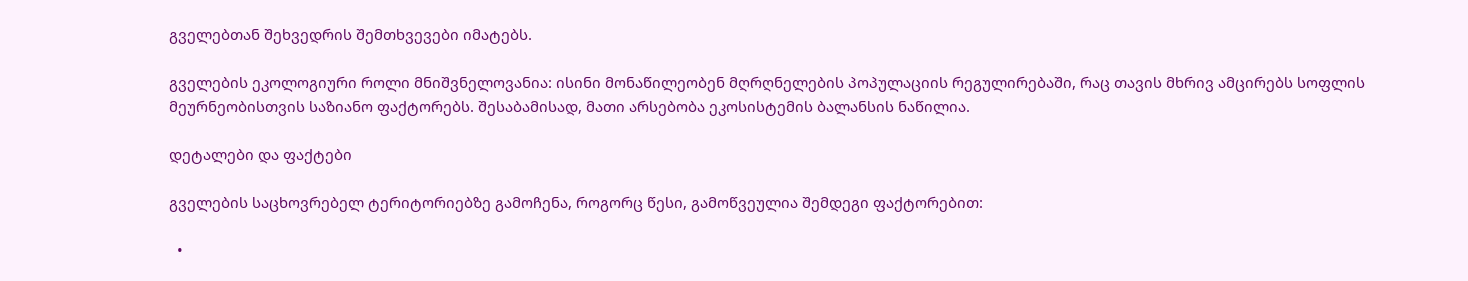გველებთან შეხვედრის შემთხვევები იმატებს.

გველების ეკოლოგიური როლი მნიშვნელოვანია: ისინი მონაწილეობენ მღრღნელების პოპულაციის რეგულირებაში, რაც თავის მხრივ ამცირებს სოფლის მეურნეობისთვის საზიანო ფაქტორებს. შესაბამისად, მათი არსებობა ეკოსისტემის ბალანსის ნაწილია.

დეტალები და ფაქტები

გველების საცხოვრებელ ტერიტორიებზე გამოჩენა, როგორც წესი, გამოწვეულია შემდეგი ფაქტორებით:

  •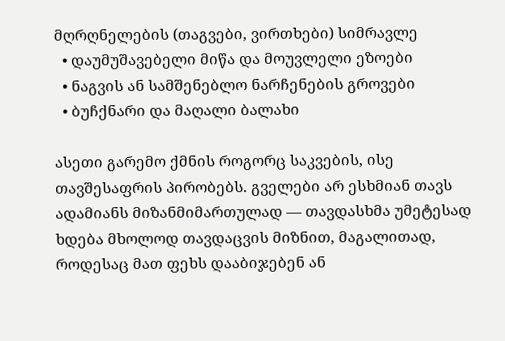მღრღნელების (თაგვები, ვირთხები) სიმრავლე
  • დაუმუშავებელი მიწა და მოუვლელი ეზოები
  • ნაგვის ან სამშენებლო ნარჩენების გროვები
  • ბუჩქნარი და მაღალი ბალახი

ასეთი გარემო ქმნის როგორც საკვების, ისე თავშესაფრის პირობებს. გველები არ ესხმიან თავს ადამიანს მიზანმიმართულად — თავდასხმა უმეტესად ხდება მხოლოდ თავდაცვის მიზნით, მაგალითად, როდესაც მათ ფეხს დააბიჯებენ ან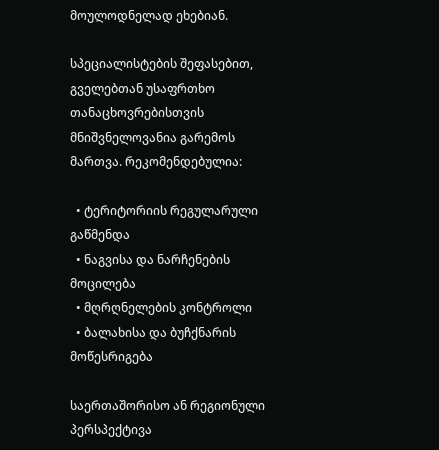მოულოდნელად ეხებიან.

სპეციალისტების შეფასებით, გველებთან უსაფრთხო თანაცხოვრებისთვის მნიშვნელოვანია გარემოს მართვა. რეკომენდებულია:

  • ტერიტორიის რეგულარული გაწმენდა
  • ნაგვისა და ნარჩენების მოცილება
  • მღრღნელების კონტროლი
  • ბალახისა და ბუჩქნარის მოწესრიგება

საერთაშორისო ან რეგიონული პერსპექტივა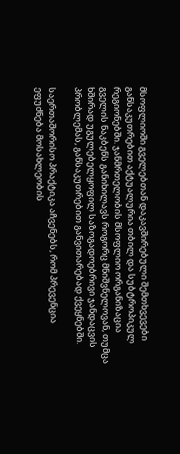მსოფლიოში გველებთან დაკავშირებული შემთხვევები განსაკუთრებით აქტუალურია თბილ და სუბტროპიკულ რეგიონებში. ჯანმრთელობის მსოფლიო ორგანიზაცია გველის ნაკბენს განიხილავს როგორც მნიშვნელოვან, თუმცა ხშირად უგულებელყოფილ საზოგადოებრივი ჯანდაცვის პრობლემას, განსაკუთრებით განვითარებად ქვეყნებში.

საერთაშორისო პრაქტიკა აჩვენებს, რომ პრევენცია ეფუძნება მოსახლეობის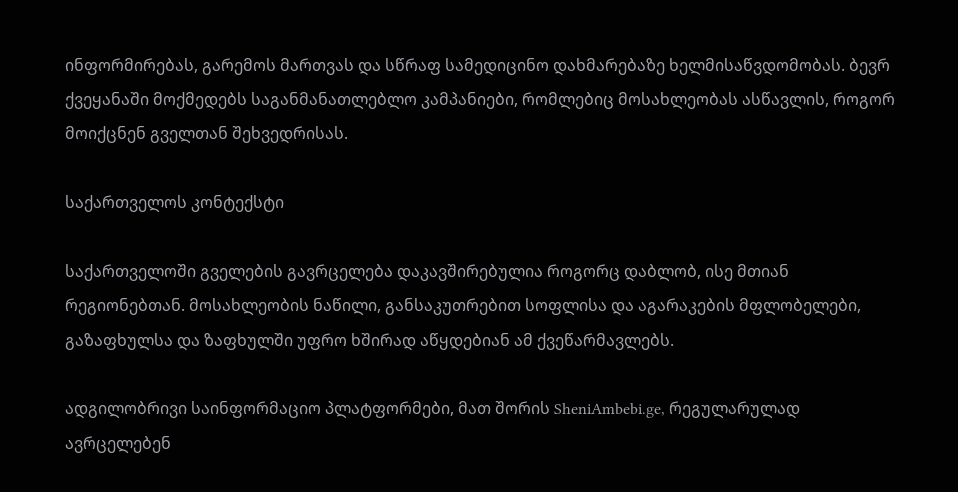ინფორმირებას, გარემოს მართვას და სწრაფ სამედიცინო დახმარებაზე ხელმისაწვდომობას. ბევრ ქვეყანაში მოქმედებს საგანმანათლებლო კამპანიები, რომლებიც მოსახლეობას ასწავლის, როგორ მოიქცნენ გველთან შეხვედრისას.

საქართველოს კონტექსტი

საქართველოში გველების გავრცელება დაკავშირებულია როგორც დაბლობ, ისე მთიან რეგიონებთან. მოსახლეობის ნაწილი, განსაკუთრებით სოფლისა და აგარაკების მფლობელები, გაზაფხულსა და ზაფხულში უფრო ხშირად აწყდებიან ამ ქვეწარმავლებს.

ადგილობრივი საინფორმაციო პლატფორმები, მათ შორის SheniAmbebi.ge, რეგულარულად ავრცელებენ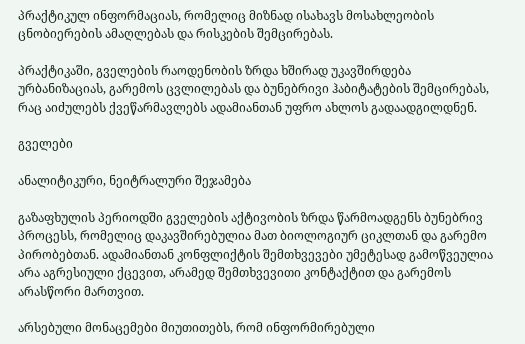პრაქტიკულ ინფორმაციას, რომელიც მიზნად ისახავს მოსახლეობის ცნობიერების ამაღლებას და რისკების შემცირებას.

პრაქტიკაში, გველების რაოდენობის ზრდა ხშირად უკავშირდება ურბანიზაციას, გარემოს ცვლილებას და ბუნებრივი ჰაბიტატების შემცირებას, რაც აიძულებს ქვეწარმავლებს ადამიანთან უფრო ახლოს გადაადგილდნენ.

გველები

ანალიტიკური, ნეიტრალური შეჯამება

გაზაფხულის პერიოდში გველების აქტივობის ზრდა წარმოადგენს ბუნებრივ პროცესს, რომელიც დაკავშირებულია მათ ბიოლოგიურ ციკლთან და გარემო პირობებთან. ადამიანთან კონფლიქტის შემთხვევები უმეტესად გამოწვეულია არა აგრესიული ქცევით, არამედ შემთხვევითი კონტაქტით და გარემოს არასწორი მართვით.

არსებული მონაცემები მიუთითებს, რომ ინფორმირებული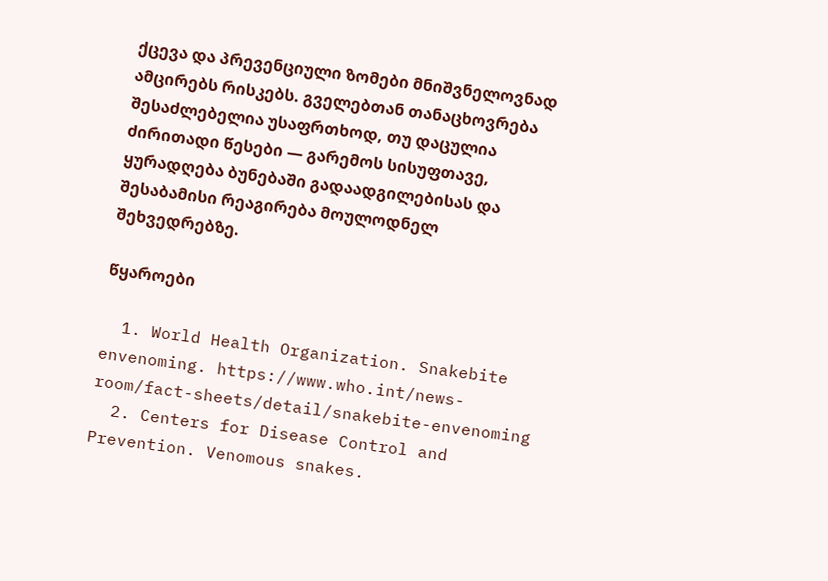ქცევა და პრევენციული ზომები მნიშვნელოვნად ამცირებს რისკებს. გველებთან თანაცხოვრება შესაძლებელია უსაფრთხოდ, თუ დაცულია ძირითადი წესები — გარემოს სისუფთავე, ყურადღება ბუნებაში გადაადგილებისას და შესაბამისი რეაგირება მოულოდნელ შეხვედრებზე.

წყაროები

  1. World Health Organization. Snakebite envenoming. https://www.who.int/news-room/fact-sheets/detail/snakebite-envenoming
  2. Centers for Disease Control and Prevention. Venomous snakes.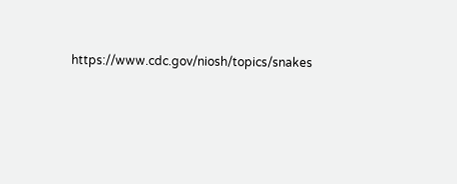https://www.cdc.gov/niosh/topics/snakes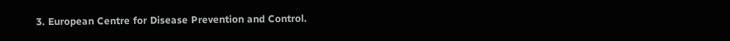3. European Centre for Disease Prevention and Control.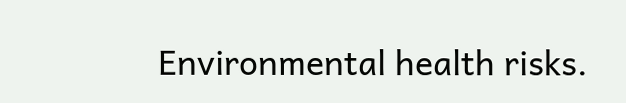Environmental health risks.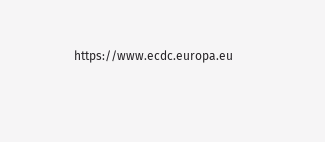https://www.ecdc.europa.eu